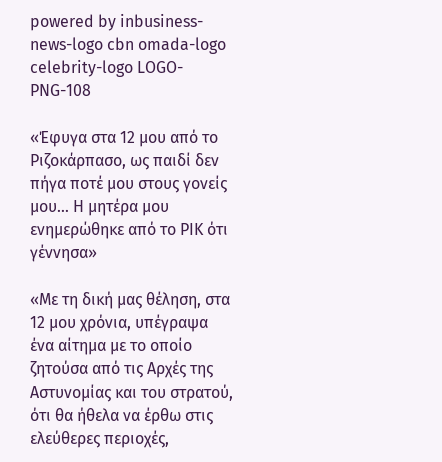powered by inbusiness-news-logo cbn omada-logo celebrity-logo LOGO-PNG-108

«Έφυγα στα 12 μου από το Ριζοκάρπασο, ως παιδί δεν πήγα ποτέ μου στους γονείς μου… Η μητέρα μου ενημερώθηκε από το ΡΙΚ ότι γέννησα»

«Με τη δική μας θέληση, στα 12 μου χρόνια, υπέγραψα ένα αίτημα με το οποίο ζητούσα από τις Αρχές της Αστυνομίας και του στρατού, ότι θα ήθελα να έρθω στις ελεύθερες περιοχές,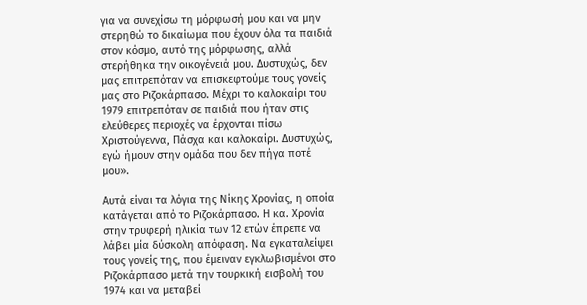για να συνεχίσω τη μόρφωσή μου και να μην στερηθώ το δικαίωμα που έχουν όλα τα παιδιά στον κόσμο, αυτό της μόρφωσης, αλλά στερήθηκα την οικογένειά μου. Δυστυχώς, δεν μας επιτρεπόταν να επισκεφτούμε τους γονείς μας στο Ριζοκάρπασο. Μέχρι το καλοκαίρι του 1979 επιτρεπόταν σε παιδιά που ήταν στις ελεύθερες περιοχές να έρχονται πίσω Χριστούγεννα, Πάσχα και καλοκαίρι. Δυστυχώς, εγώ ήμουν στην ομάδα που δεν πήγα ποτέ μου».

Αυτά είναι τα λόγια της Νίκης Χρονίας, η οποία κατάγεται από το Ριζοκάρπασο. Η κα. Χρονία στην τρυφερή ηλικία των 12 ετών έπρεπε να λάβει μία δύσκολη απόφαση. Να εγκαταλείψει τους γονείς της, που έμειναν εγκλωβισμένοι στο Ριζοκάρπασο μετά την τουρκική εισβολή του 1974 και να μεταβεί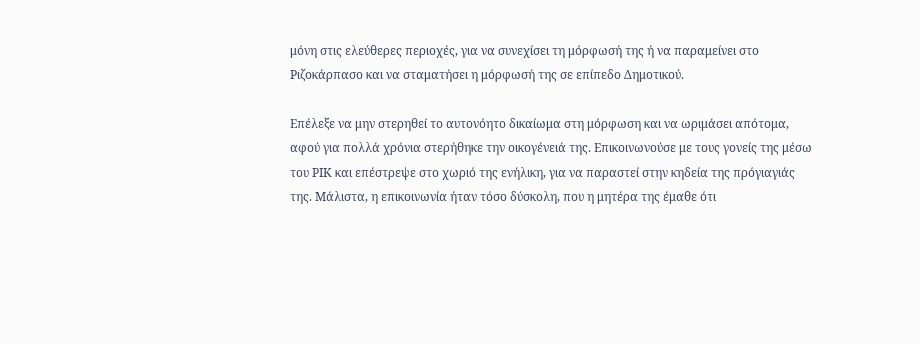μόνη στις ελεύθερες περιοχές, για να συνεχίσει τη μόρφωσή της ή να παραμείνει στο Ριζοκάρπασο και να σταματήσει η μόρφωσή της σε επίπεδο Δημοτικού.

Επέλεξε να μην στερηθεί το αυτονόητο δικαίωμα στη μόρφωση και να ωριμάσει απότομα, αφού για πολλά χρόνια στερήθηκε την οικογένειά της. Επικοινωνούσε με τους γονείς της μέσω του ΡΙΚ και επέστρεψε στο χωριό της ενήλικη, για να παραστεί στην κηδεία της πρόγιαγιάς της. Μάλιστα, η επικοινωνία ήταν τόσο δύσκολη, που η μητέρα της έμαθε ότι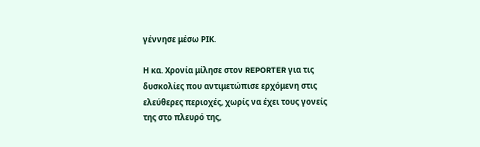γέννησε μέσω ΡΙΚ.

Η κα. Χρονία μίλησε στον REPORTER για τις δυσκολίες που αντιμετώπισε ερχόμενη στις ελεύθερες περιοχές, χωρίς να έχει τους γονείς της στο πλευρό της,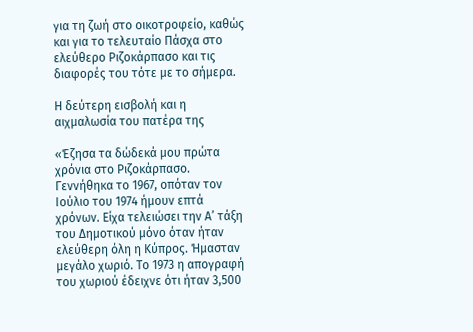για τη ζωή στο οικοτροφείο, καθώς και για το τελευταίο Πάσχα στο ελεύθερο Ριζοκάρπασο και τις διαφορές του τότε με το σήμερα.

Η δεύτερη εισβολή και η αιχμαλωσία του πατέρα της

«Έζησα τα δώδεκά μου πρώτα χρόνια στο Ριζοκάρπασο. Γεννήθηκα το 1967, οπόταν τον Ιούλιο του 1974 ήμουν επτά χρόνων. Είχα τελειώσει την Α’ τάξη του Δημοτικού μόνο όταν ήταν ελεύθερη όλη η Κύπρος. Ήμασταν μεγάλο χωριό. Το 1973 η απογραφή του χωριού έδειχνε ότι ήταν 3,500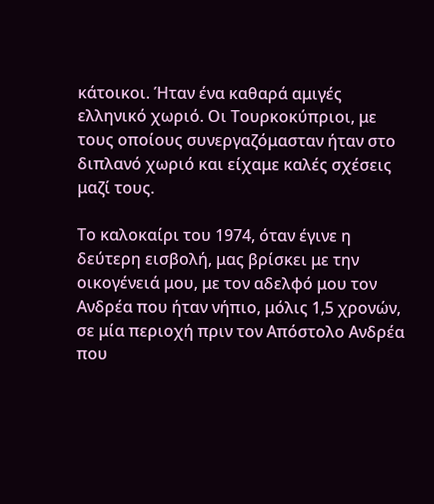κάτοικοι. Ήταν ένα καθαρά αμιγές ελληνικό χωριό. Οι Τουρκοκύπριοι, με τους οποίους συνεργαζόμασταν ήταν στο διπλανό χωριό και είχαμε καλές σχέσεις μαζί τους.

Το καλοκαίρι του 1974, όταν έγινε η δεύτερη εισβολή, μας βρίσκει με την οικογένειά μου, με τον αδελφό μου τον Ανδρέα που ήταν νήπιο, μόλις 1,5 χρονών, σε μία περιοχή πριν τον Απόστολο Ανδρέα που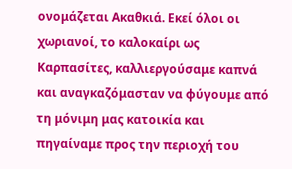ονομάζεται Ακαθκιά. Εκεί όλοι οι χωριανοί, το καλοκαίρι ως Καρπασίτες, καλλιεργούσαμε καπνά και αναγκαζόμασταν να φύγουμε από τη μόνιμη μας κατοικία και πηγαίναμε προς την περιοχή του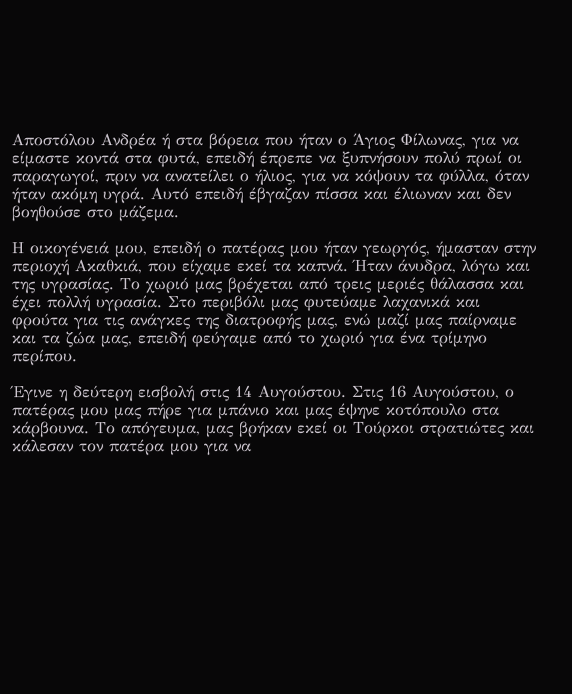Αποστόλου Ανδρέα ή στα βόρεια που ήταν ο Άγιος Φίλωνας, για να είμαστε κοντά στα φυτά, επειδή έπρεπε να ξυπνήσουν πολύ πρωί οι παραγωγοί, πριν να ανατείλει ο ήλιος, για να κόψουν τα φύλλα, όταν ήταν ακόμη υγρά. Αυτό επειδή έβγαζαν πίσσα και έλιωναν και δεν βοηθούσε στο μάζεμα.

Η οικογένειά μου, επειδή ο πατέρας μου ήταν γεωργός, ήμασταν στην περιοχή Ακαθκιά, που είχαμε εκεί τα καπνά. Ήταν άνυδρα, λόγω και της υγρασίας. Το χωριό μας βρέχεται από τρεις μεριές θάλασσα και έχει πολλή υγρασία. Στο περιβόλι μας φυτεύαμε λαχανικά και φρούτα για τις ανάγκες της διατροφής μας, ενώ μαζί μας παίρναμε και τα ζώα μας, επειδή φεύγαμε από το χωριό για ένα τρίμηνο περίπου.

Έγινε η δεύτερη εισβολή στις 14 Αυγούστου. Στις 16 Αυγούστου, ο πατέρας μου μας πήρε για μπάνιο και μας έψηνε κοτόπουλο στα κάρβουνα. Το απόγευμα, μας βρήκαν εκεί οι Τούρκοι στρατιώτες και κάλεσαν τον πατέρα μου για να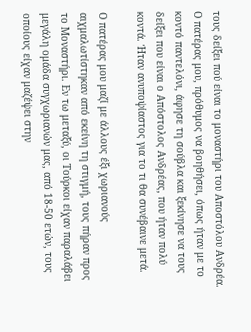τους δείξει πού είναι το μοναστήρι του Αποστόλου Ανδρέα. Ο πατέρας μου, πρόθυμος να βοηθήσει, όπως ήταν με το κοντό παντελόνι, άφησε τη σούβλα και ξεκίνησε να τους δείξει που είναι ο Απόστολος Ανδρέας, που ήταν πολύ κοντά. Ήταν ανυποψίαστος για το τι θα συνέβαινε μετά.

Ο πατέρας μου μαζί με άλλους έξι χωριανούς αιχμαλωτίστηκαν από εκείνη τη στιγμή, τους πήραν προς το Μοναστήρι. Εν τω μεταξύ, οι Τούρκοι είχαν παραλάβει μεγάλη ομάδα συγχωριανών μας, από 18-50 ετών, τους οποίους είχαν μαζέψει στην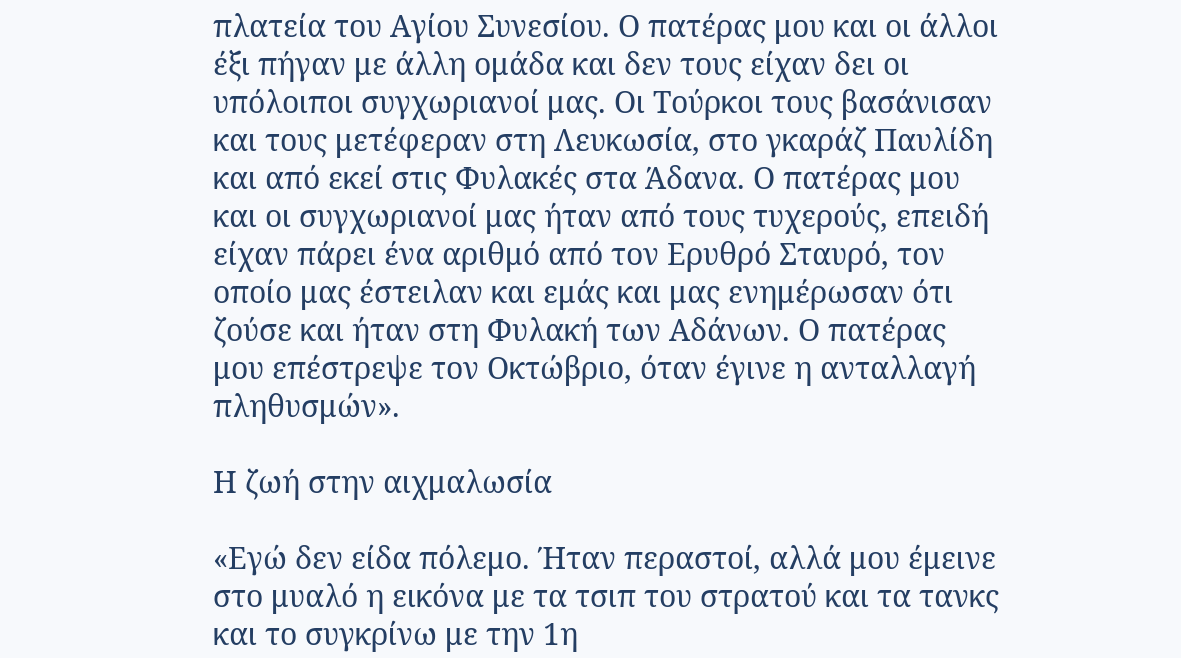πλατεία του Αγίου Συνεσίου. Ο πατέρας μου και οι άλλοι έξι πήγαν με άλλη ομάδα και δεν τους είχαν δει οι υπόλοιποι συγχωριανοί μας. Οι Τούρκοι τους βασάνισαν και τους μετέφεραν στη Λευκωσία, στο γκαράζ Παυλίδη και από εκεί στις Φυλακές στα Άδανα. Ο πατέρας μου και οι συγχωριανοί μας ήταν από τους τυχερούς, επειδή είχαν πάρει ένα αριθμό από τον Ερυθρό Σταυρό, τον οποίο μας έστειλαν και εμάς και μας ενημέρωσαν ότι ζούσε και ήταν στη Φυλακή των Αδάνων. Ο πατέρας μου επέστρεψε τον Οκτώβριο, όταν έγινε η ανταλλαγή πληθυσμών».

Η ζωή στην αιχμαλωσία

«Εγώ δεν είδα πόλεμο. Ήταν περαστοί, αλλά μου έμεινε στο μυαλό η εικόνα με τα τσιπ του στρατού και τα τανκς και το συγκρίνω με την 1η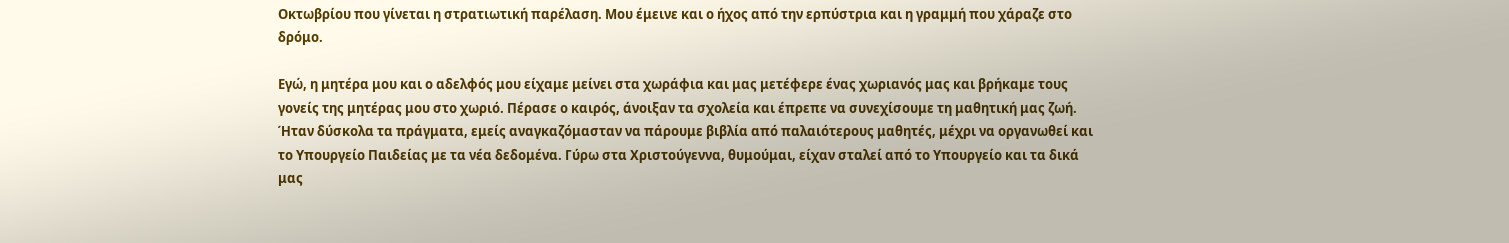Οκτωβρίου που γίνεται η στρατιωτική παρέλαση. Μου έμεινε και ο ήχος από την ερπύστρια και η γραμμή που χάραζε στο δρόμο.

Εγώ, η μητέρα μου και ο αδελφός μου είχαμε μείνει στα χωράφια και μας μετέφερε ένας χωριανός μας και βρήκαμε τους γονείς της μητέρας μου στο χωριό. Πέρασε ο καιρός, άνοιξαν τα σχολεία και έπρεπε να συνεχίσουμε τη μαθητική μας ζωή. Ήταν δύσκολα τα πράγματα, εμείς αναγκαζόμασταν να πάρουμε βιβλία από παλαιότερους μαθητές, μέχρι να οργανωθεί και το Υπουργείο Παιδείας με τα νέα δεδομένα. Γύρω στα Χριστούγεννα, θυμούμαι, είχαν σταλεί από το Υπουργείο και τα δικά μας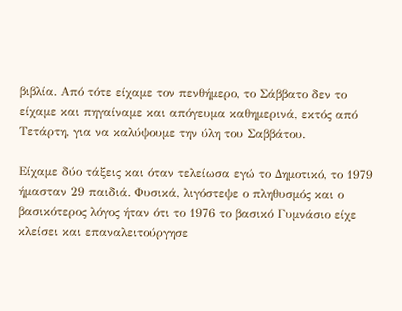βιβλία. Από τότε είχαμε τον πενθήμερο, το Σάββατο δεν το είχαμε και πηγαίναμε και απόγευμα καθημερινά, εκτός από Τετάρτη, για να καλύψουμε την ύλη του Σαββάτου.

Είχαμε δύο τάξεις και όταν τελείωσα εγώ το Δημοτικό, το 1979 ήμασταν 29 παιδιά. Φυσικά, λιγόστεψε ο πληθυσμός και ο βασικότερος λόγος ήταν ότι το 1976 το βασικό Γυμνάσιο είχε κλείσει και επαναλειτούργησε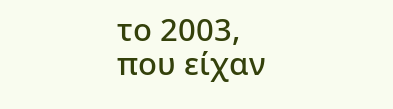το 2003, που είχαν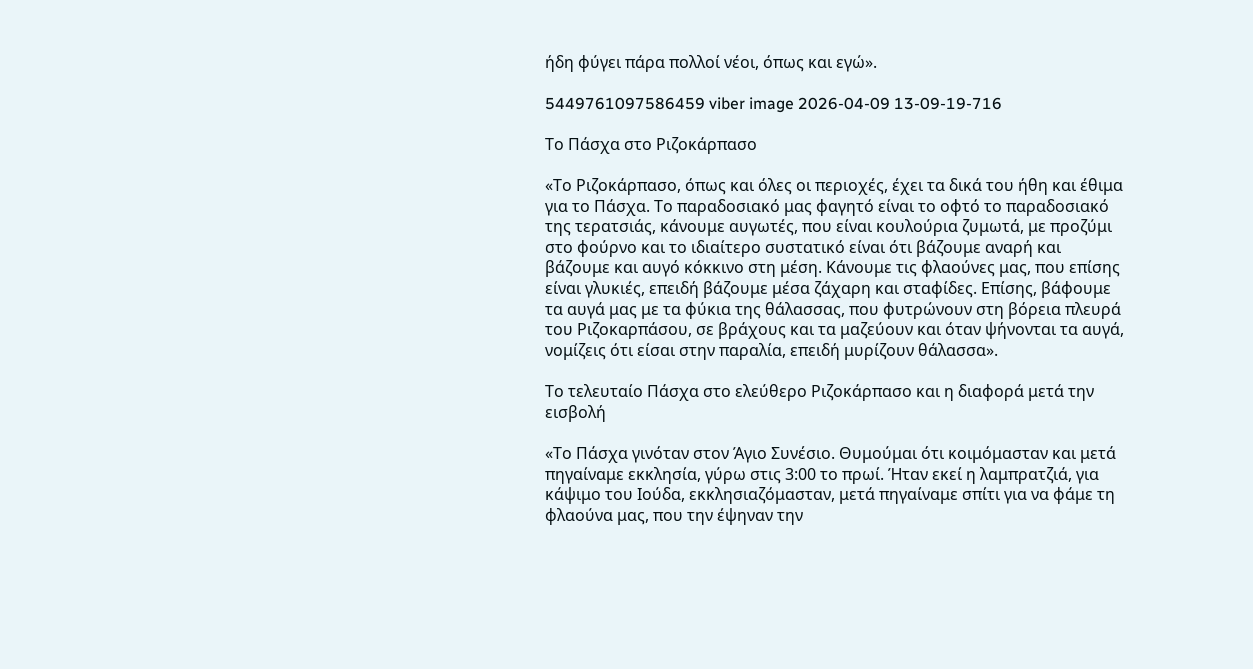ήδη φύγει πάρα πολλοί νέοι, όπως και εγώ».

5449761097586459 viber image 2026-04-09 13-09-19-716

Το Πάσχα στο Ριζοκάρπασο

«Το Ριζοκάρπασο, όπως και όλες οι περιοχές, έχει τα δικά του ήθη και έθιμα για το Πάσχα. Το παραδοσιακό μας φαγητό είναι το οφτό το παραδοσιακό της τερατσιάς, κάνουμε αυγωτές, που είναι κουλούρια ζυμωτά, με προζύμι στο φούρνο και το ιδιαίτερο συστατικό είναι ότι βάζουμε αναρή και βάζουμε και αυγό κόκκινο στη μέση. Κάνουμε τις φλαούνες μας, που επίσης είναι γλυκιές, επειδή βάζουμε μέσα ζάχαρη και σταφίδες. Επίσης, βάφουμε τα αυγά μας με τα φύκια της θάλασσας, που φυτρώνουν στη βόρεια πλευρά του Ριζοκαρπάσου, σε βράχους και τα μαζεύουν και όταν ψήνονται τα αυγά, νομίζεις ότι είσαι στην παραλία, επειδή μυρίζουν θάλασσα».

Το τελευταίο Πάσχα στο ελεύθερο Ριζοκάρπασο και η διαφορά μετά την εισβολή

«Το Πάσχα γινόταν στον Άγιο Συνέσιο. Θυμούμαι ότι κοιμόμασταν και μετά πηγαίναμε εκκλησία, γύρω στις 3:00 το πρωί. Ήταν εκεί η λαμπρατζιά, για κάψιμο του Ιούδα, εκκλησιαζόμασταν, μετά πηγαίναμε σπίτι για να φάμε τη φλαούνα μας, που την έψηναν την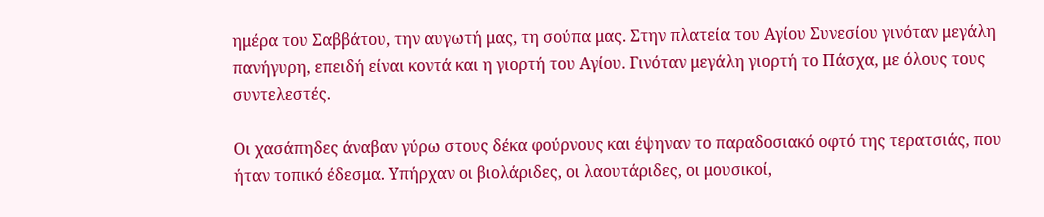ημέρα του Σαββάτου, την αυγωτή μας, τη σούπα μας. Στην πλατεία του Αγίου Συνεσίου γινόταν μεγάλη πανήγυρη, επειδή είναι κοντά και η γιορτή του Αγίου. Γινόταν μεγάλη γιορτή το Πάσχα, με όλους τους συντελεστές.

Οι χασάπηδες άναβαν γύρω στους δέκα φούρνους και έψηναν το παραδοσιακό οφτό της τερατσιάς, που ήταν τοπικό έδεσμα. Υπήρχαν οι βιολάριδες, οι λαουτάριδες, οι μουσικοί,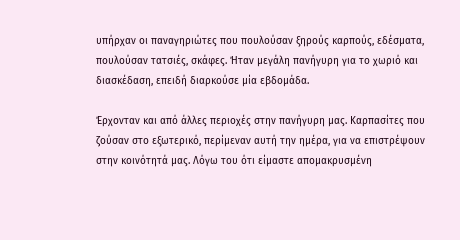υπήρχαν οι παναγηριώτες που πουλούσαν ξηρούς καρπούς, εδέσματα, πουλούσαν τατσιές, σκάφες. Ήταν μεγάλη πανήγυρη για το χωριό και διασκέδαση, επειδή διαρκούσε μία εβδομάδα.

Έρχονταν και από άλλες περιοχές στην πανήγυρη μας. Καρπασίτες που ζούσαν στο εξωτερικό, περίμεναν αυτή την ημέρα, για να επιστρέψουν στην κοινότητά μας. Λόγω του ότι είμαστε απομακρυσμένη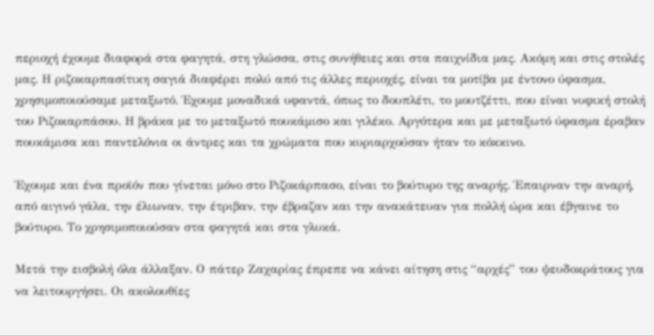περιοχή έχουμε διαφορά στα φαγητά, στη γλώσσα, στις συνήθειες και στα παιχνίδια μας. Ακόμη και στις στολές μας. Η ριζοκαρπασίτικη σαγιά διαφέρει πολύ από τις άλλες περιοχές, είναι τα μοτίβα με έντονο ύφασμα, χρησιμοποιούσαμε μεταξωτό. Έχουμε μοναδικά υφαντά, όπως το δουπλέτι, το μουτζέττι, που είναι νυφική στολή του Ριζοκαρπάσου. Η βράκα με το μεταξωτό πουκάμισο και γιλέκο. Αργότερα και με μεταξωτό ύφασμα έραβαν πουκάμισα και παντελόνια οι άντρες και τα χρώματα που κυριαρχούσαν ήταν το κόκκινο.

Έχουμε και ένα προϊόν που γίνεται μόνο στο Ριζοκάρπασο, είναι το βούτυρο της αναρής. Έπαιρναν την αναρή, από αιγινό γάλα, την έλιωναν, την έτριβαν, την έβραζαν και την ανακάτευαν για πολλή ώρα και έβγαινε το βούτυρο. Το χρησιμοποιούσαν στα φαγητά και στα γλυκά.

Μετά την εισβολή όλα άλλαξαν. Ο πάτερ Ζαχαρίας έπρεπε να κάνει αίτηση στις “αρχές” του ψευδοκράτους για να λειτουργήσει. Οι ακολουθίες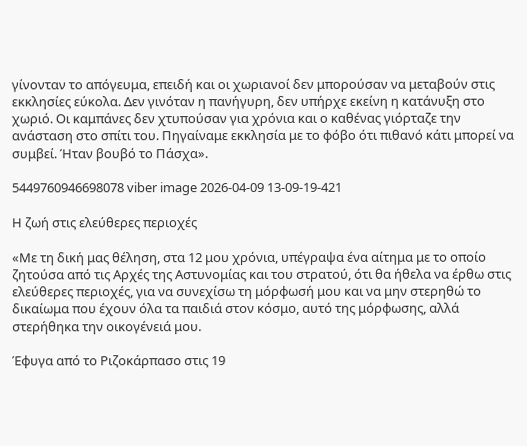γίνονταν το απόγευμα, επειδή και οι χωριανοί δεν μπορούσαν να μεταβούν στις εκκλησίες εύκολα. Δεν γινόταν η πανήγυρη, δεν υπήρχε εκείνη η κατάνυξη στο χωριό. Οι καμπάνες δεν χτυπούσαν για χρόνια και ο καθένας γιόρταζε την ανάσταση στο σπίτι του. Πηγαίναμε εκκλησία με το φόβο ότι πιθανό κάτι μπορεί να συμβεί. Ήταν βουβό το Πάσχα».

5449760946698078 viber image 2026-04-09 13-09-19-421

Η ζωή στις ελεύθερες περιοχές

«Με τη δική μας θέληση, στα 12 μου χρόνια, υπέγραψα ένα αίτημα με το οποίο ζητούσα από τις Αρχές της Αστυνομίας και του στρατού, ότι θα ήθελα να έρθω στις ελεύθερες περιοχές, για να συνεχίσω τη μόρφωσή μου και να μην στερηθώ το δικαίωμα που έχουν όλα τα παιδιά στον κόσμο, αυτό της μόρφωσης, αλλά στερήθηκα την οικογένειά μου.

Έφυγα από το Ριζοκάρπασο στις 19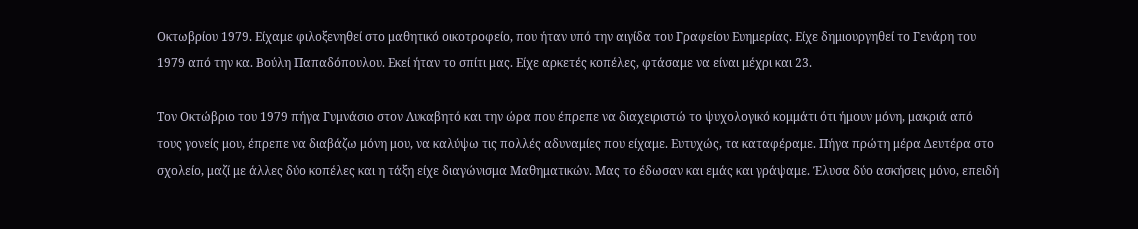Οκτωβρίου 1979. Είχαμε φιλοξενηθεί στο μαθητικό οικοτροφείο, που ήταν υπό την αιγίδα του Γραφείου Ευημερίας. Είχε δημιουργηθεί το Γενάρη του 1979 από την κα. Βούλη Παπαδόπουλου. Εκεί ήταν το σπίτι μας. Είχε αρκετές κοπέλες, φτάσαμε να είναι μέχρι και 23.

Τον Οκτώβριο του 1979 πήγα Γυμνάσιο στον Λυκαβητό και την ώρα που έπρεπε να διαχειριστώ το ψυχολογικό κομμάτι ότι ήμουν μόνη, μακριά από τους γονείς μου, έπρεπε να διαβάζω μόνη μου, να καλύψω τις πολλές αδυναμίες που είχαμε. Ευτυχώς, τα καταφέραμε. Πήγα πρώτη μέρα Δευτέρα στο σχολείο, μαζί με άλλες δύο κοπέλες και η τάξη είχε διαγώνισμα Μαθηματικών. Μας το έδωσαν και εμάς και γράψαμε. Έλυσα δύο ασκήσεις μόνο, επειδή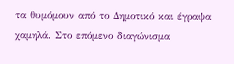τα θυμόμουν από το Δημοτικό και έγραψα χαμηλά. Στο επόμενο διαγώνισμα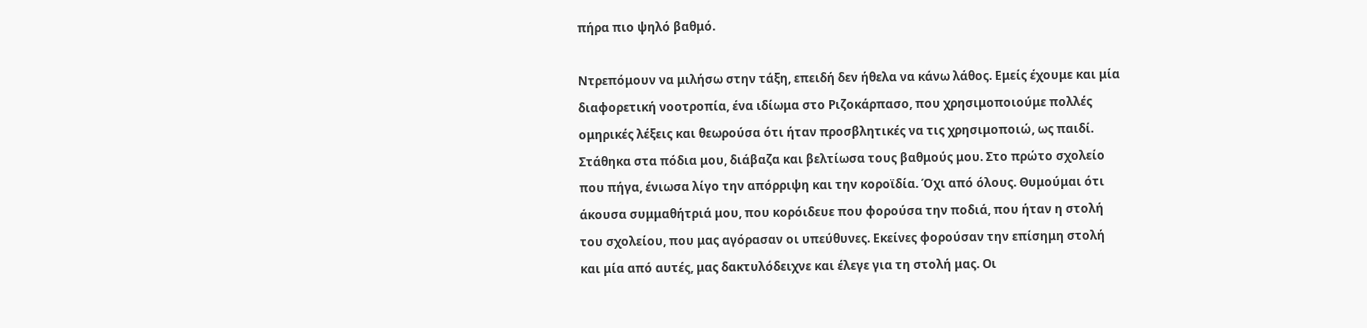πήρα πιο ψηλό βαθμό.

Ντρεπόμουν να μιλήσω στην τάξη, επειδή δεν ήθελα να κάνω λάθος. Εμείς έχουμε και μία διαφορετική νοοτροπία, ένα ιδίωμα στο Ριζοκάρπασο, που χρησιμοποιούμε πολλές ομηρικές λέξεις και θεωρούσα ότι ήταν προσβλητικές να τις χρησιμοποιώ, ως παιδί. Στάθηκα στα πόδια μου, διάβαζα και βελτίωσα τους βαθμούς μου. Στο πρώτο σχολείο που πήγα, ένιωσα λίγο την απόρριψη και την κοροϊδία. Όχι από όλους. Θυμούμαι ότι άκουσα συμμαθήτριά μου, που κορόιδευε που φορούσα την ποδιά, που ήταν η στολή του σχολείου, που μας αγόρασαν οι υπεύθυνες. Εκείνες φορούσαν την επίσημη στολή και μία από αυτές, μας δακτυλόδειχνε και έλεγε για τη στολή μας. Οι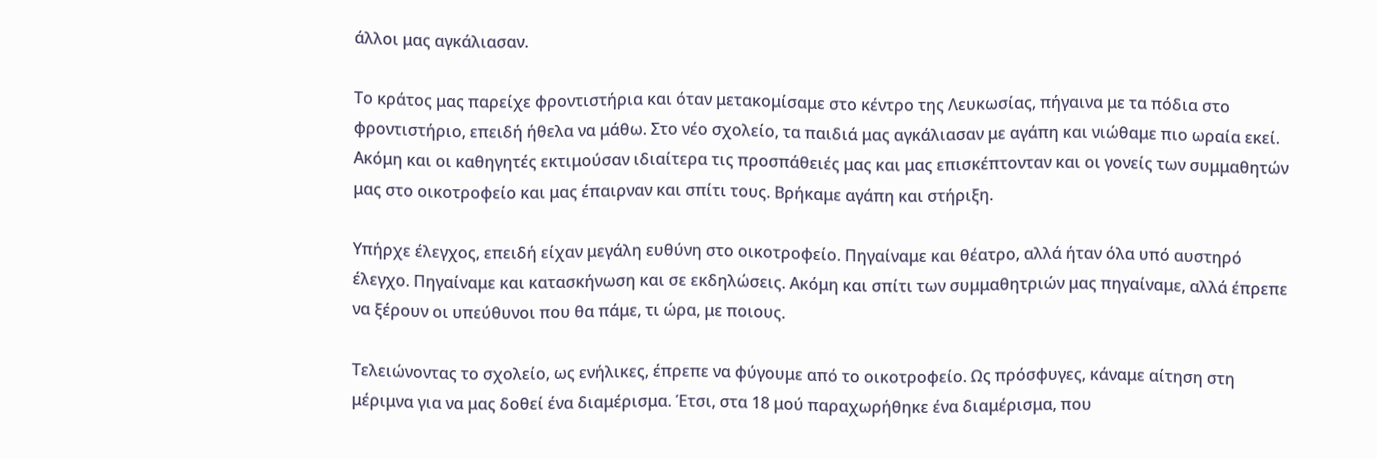άλλοι μας αγκάλιασαν.

Το κράτος μας παρείχε φροντιστήρια και όταν μετακομίσαμε στο κέντρο της Λευκωσίας, πήγαινα με τα πόδια στο φροντιστήριο, επειδή ήθελα να μάθω. Στο νέο σχολείο, τα παιδιά μας αγκάλιασαν με αγάπη και νιώθαμε πιο ωραία εκεί. Ακόμη και οι καθηγητές εκτιμούσαν ιδιαίτερα τις προσπάθειές μας και μας επισκέπτονταν και οι γονείς των συμμαθητών μας στο οικοτροφείο και μας έπαιρναν και σπίτι τους. Βρήκαμε αγάπη και στήριξη.

Υπήρχε έλεγχος, επειδή είχαν μεγάλη ευθύνη στο οικοτροφείο. Πηγαίναμε και θέατρο, αλλά ήταν όλα υπό αυστηρό έλεγχο. Πηγαίναμε και κατασκήνωση και σε εκδηλώσεις. Ακόμη και σπίτι των συμμαθητριών μας πηγαίναμε, αλλά έπρεπε να ξέρουν οι υπεύθυνοι που θα πάμε, τι ώρα, με ποιους.

Τελειώνοντας το σχολείο, ως ενήλικες, έπρεπε να φύγουμε από το οικοτροφείο. Ως πρόσφυγες, κάναμε αίτηση στη μέριμνα για να μας δοθεί ένα διαμέρισμα. Έτσι, στα 18 μού παραχωρήθηκε ένα διαμέρισμα, που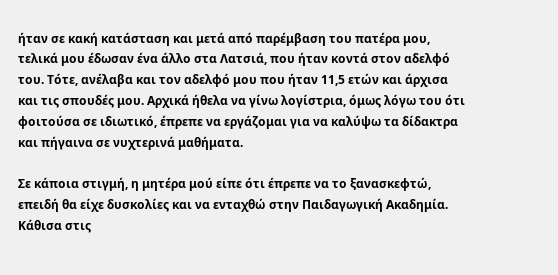ήταν σε κακή κατάσταση και μετά από παρέμβαση του πατέρα μου, τελικά μου έδωσαν ένα άλλο στα Λατσιά, που ήταν κοντά στον αδελφό του. Τότε, ανέλαβα και τον αδελφό μου που ήταν 11,5 ετών και άρχισα και τις σπουδές μου. Αρχικά ήθελα να γίνω λογίστρια, όμως λόγω του ότι φοιτούσα σε ιδιωτικό, έπρεπε να εργάζομαι για να καλύψω τα δίδακτρα και πήγαινα σε νυχτερινά μαθήματα.

Σε κάποια στιγμή, η μητέρα μού είπε ότι έπρεπε να το ξανασκεφτώ, επειδή θα είχε δυσκολίες και να ενταχθώ στην Παιδαγωγική Ακαδημία. Κάθισα στις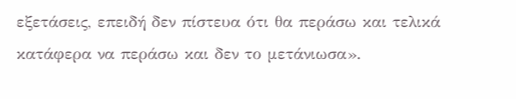εξετάσεις, επειδή δεν πίστευα ότι θα περάσω και τελικά κατάφερα να περάσω και δεν το μετάνιωσα».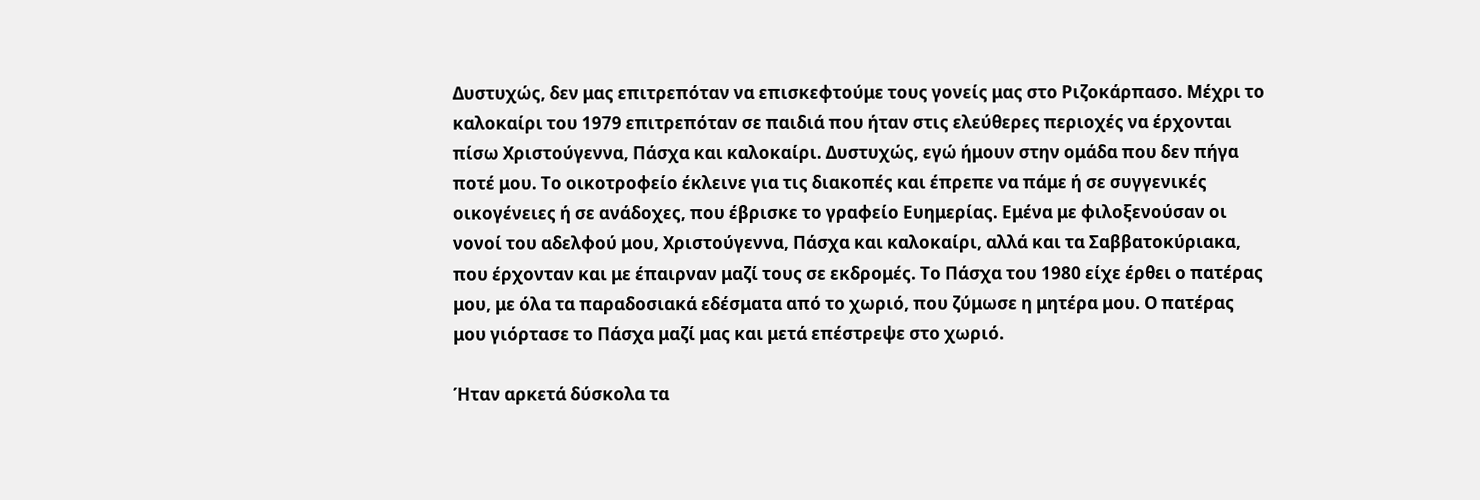Δυστυχώς, δεν μας επιτρεπόταν να επισκεφτούμε τους γονείς μας στο Ριζοκάρπασο. Μέχρι το καλοκαίρι του 1979 επιτρεπόταν σε παιδιά που ήταν στις ελεύθερες περιοχές να έρχονται πίσω Χριστούγεννα, Πάσχα και καλοκαίρι. Δυστυχώς, εγώ ήμουν στην ομάδα που δεν πήγα ποτέ μου. Το οικοτροφείο έκλεινε για τις διακοπές και έπρεπε να πάμε ή σε συγγενικές οικογένειες ή σε ανάδοχες, που έβρισκε το γραφείο Ευημερίας. Εμένα με φιλοξενούσαν οι νονοί του αδελφού μου, Χριστούγεννα, Πάσχα και καλοκαίρι, αλλά και τα Σαββατοκύριακα, που έρχονταν και με έπαιρναν μαζί τους σε εκδρομές. Το Πάσχα του 1980 είχε έρθει ο πατέρας μου, με όλα τα παραδοσιακά εδέσματα από το χωριό, που ζύμωσε η μητέρα μου. Ο πατέρας μου γιόρτασε το Πάσχα μαζί μας και μετά επέστρεψε στο χωριό.

Ήταν αρκετά δύσκολα τα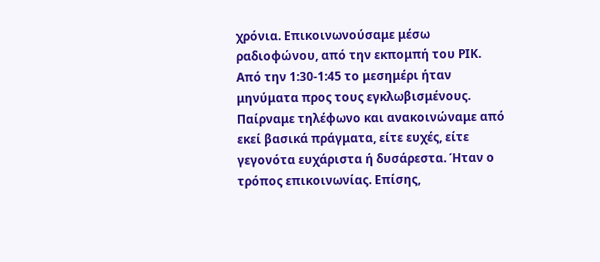χρόνια. Επικοινωνούσαμε μέσω ραδιοφώνου, από την εκπομπή του ΡΙΚ. Από την 1:30-1:45 το μεσημέρι ήταν μηνύματα προς τους εγκλωβισμένους. Παίρναμε τηλέφωνο και ανακοινώναμε από εκεί βασικά πράγματα, είτε ευχές, είτε γεγονότα ευχάριστα ή δυσάρεστα. Ήταν ο τρόπος επικοινωνίας. Επίσης,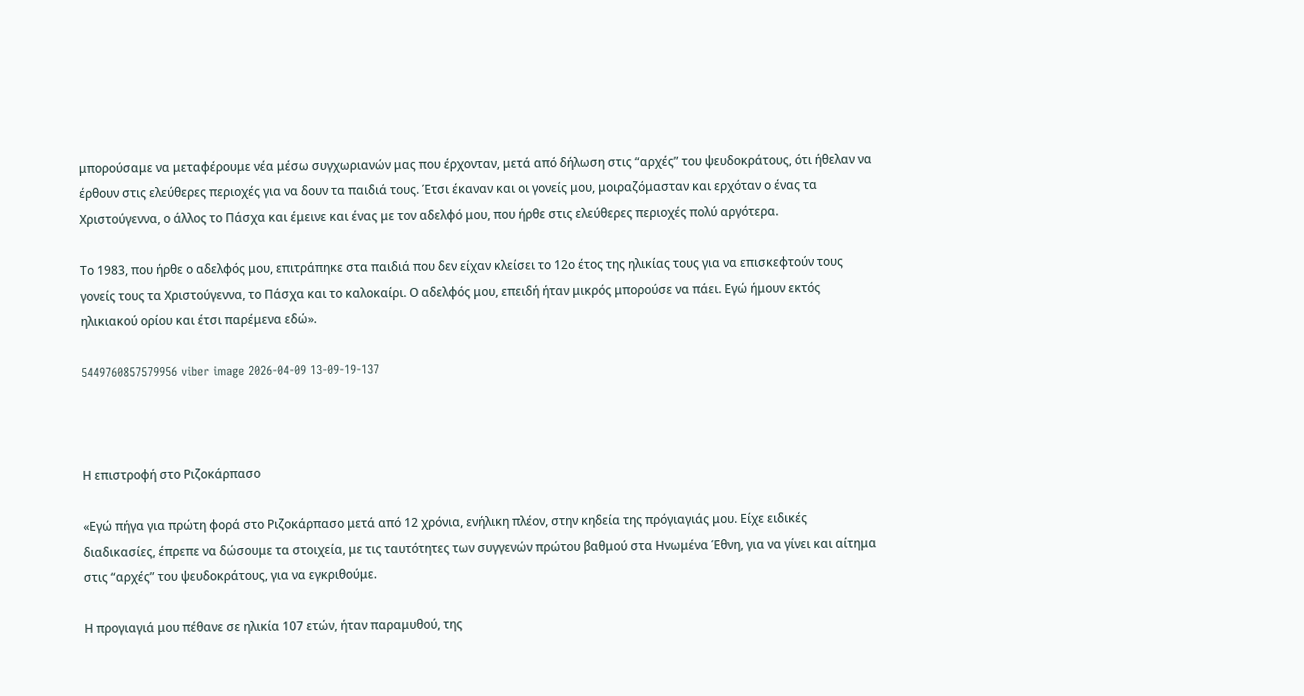μπορούσαμε να μεταφέρουμε νέα μέσω συγχωριανών μας που έρχονταν, μετά από δήλωση στις “αρχές” του ψευδοκράτους, ότι ήθελαν να έρθουν στις ελεύθερες περιοχές για να δουν τα παιδιά τους. Έτσι έκαναν και οι γονείς μου, μοιραζόμασταν και ερχόταν ο ένας τα Χριστούγεννα, ο άλλος το Πάσχα και έμεινε και ένας με τον αδελφό μου, που ήρθε στις ελεύθερες περιοχές πολύ αργότερα.

Το 1983, που ήρθε ο αδελφός μου, επιτράπηκε στα παιδιά που δεν είχαν κλείσει το 12ο έτος της ηλικίας τους για να επισκεφτούν τους γονείς τους τα Χριστούγεννα, το Πάσχα και το καλοκαίρι. Ο αδελφός μου, επειδή ήταν μικρός μπορούσε να πάει. Εγώ ήμουν εκτός ηλικιακού ορίου και έτσι παρέμενα εδώ».

5449760857579956 viber image 2026-04-09 13-09-19-137



Η επιστροφή στο Ριζοκάρπασο

«Εγώ πήγα για πρώτη φορά στο Ριζοκάρπασο μετά από 12 χρόνια, ενήλικη πλέον, στην κηδεία της πρόγιαγιάς μου. Είχε ειδικές διαδικασίες, έπρεπε να δώσουμε τα στοιχεία, με τις ταυτότητες των συγγενών πρώτου βαθμού στα Ηνωμένα Έθνη, για να γίνει και αίτημα στις “αρχές” του ψευδοκράτους, για να εγκριθούμε.

Η προγιαγιά μου πέθανε σε ηλικία 107 ετών, ήταν παραμυθού, της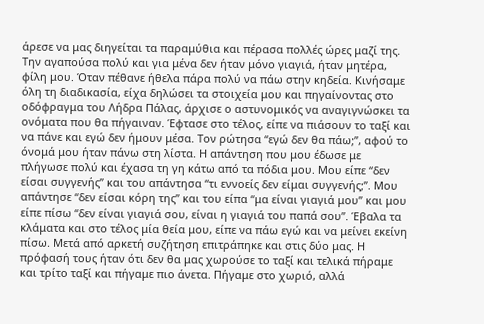άρεσε να μας διηγείται τα παραμύθια και πέρασα πολλές ώρες μαζί της. Την αγαπούσα πολύ και για μένα δεν ήταν μόνο γιαγιά, ήταν μητέρα, φίλη μου. Όταν πέθανε ήθελα πάρα πολύ να πάω στην κηδεία. Κινήσαμε όλη τη διαδικασία, είχα δηλώσει τα στοιχεία μου και πηγαίνοντας στο οδόφραγμα του Λήδρα Πάλας, άρχισε ο αστυνομικός να αναγιγνώσκει τα ονόματα που θα πήγαιναν. Έφτασε στο τέλος, είπε να πιάσουν το ταξί και να πάνε και εγώ δεν ήμουν μέσα. Τον ρώτησα “εγώ δεν θα πάω;”, αφού το όνομά μου ήταν πάνω στη λίστα. Η απάντηση που μου έδωσε με πλήγωσε πολύ και έχασα τη γη κάτω από τα πόδια μου. Μου είπε “δεν είσαι συγγενής” και του απάντησα “τι εννοείς δεν είμαι συγγενής;”. Μου απάντησε “δεν είσαι κόρη της” και του είπα “μα είναι γιαγιά μου” και μου είπε πίσω “δεν είναι γιαγιά σου, είναι η γιαγιά του παπά σου”. Έβαλα τα κλάματα και στο τέλος μία θεία μου, είπε να πάω εγώ και να μείνει εκείνη πίσω. Μετά από αρκετή συζήτηση επιτράπηκε και στις δύο μας. Η πρόφασή τους ήταν ότι δεν θα μας χωρούσε το ταξί και τελικά πήραμε και τρίτο ταξί και πήγαμε πιο άνετα. Πήγαμε στο χωριό, αλλά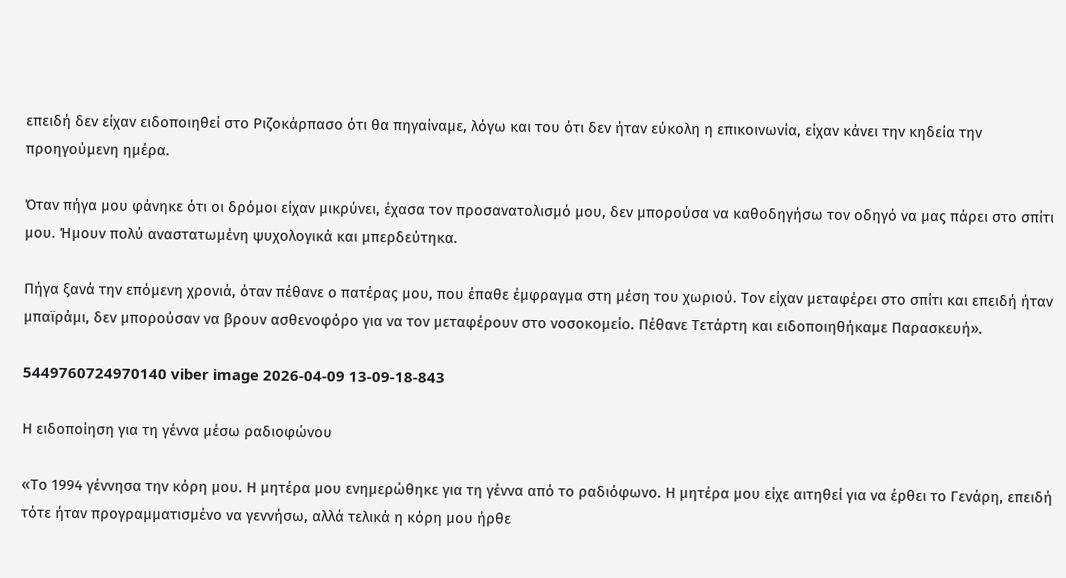επειδή δεν είχαν ειδοποιηθεί στο Ριζοκάρπασο ότι θα πηγαίναμε, λόγω και του ότι δεν ήταν εύκολη η επικοινωνία, είχαν κάνει την κηδεία την προηγούμενη ημέρα.

Όταν πήγα μου φάνηκε ότι οι δρόμοι είχαν μικρύνει, έχασα τον προσανατολισμό μου, δεν μπορούσα να καθοδηγήσω τον οδηγό να μας πάρει στο σπίτι μου. Ήμουν πολύ αναστατωμένη ψυχολογικά και μπερδεύτηκα.

Πήγα ξανά την επόμενη χρονιά, όταν πέθανε ο πατέρας μου, που έπαθε έμφραγμα στη μέση του χωριού. Τον είχαν μεταφέρει στο σπίτι και επειδή ήταν μπαϊράμι, δεν μπορούσαν να βρουν ασθενοφόρο για να τον μεταφέρουν στο νοσοκομείο. Πέθανε Τετάρτη και ειδοποιηθήκαμε Παρασκευή».

5449760724970140 viber image 2026-04-09 13-09-18-843

Η ειδοποίηση για τη γέννα μέσω ραδιοφώνου

«Το 1994 γέννησα την κόρη μου. Η μητέρα μου ενημερώθηκε για τη γέννα από το ραδιόφωνο. Η μητέρα μου είχε αιτηθεί για να έρθει το Γενάρη, επειδή τότε ήταν προγραμματισμένο να γεννήσω, αλλά τελικά η κόρη μου ήρθε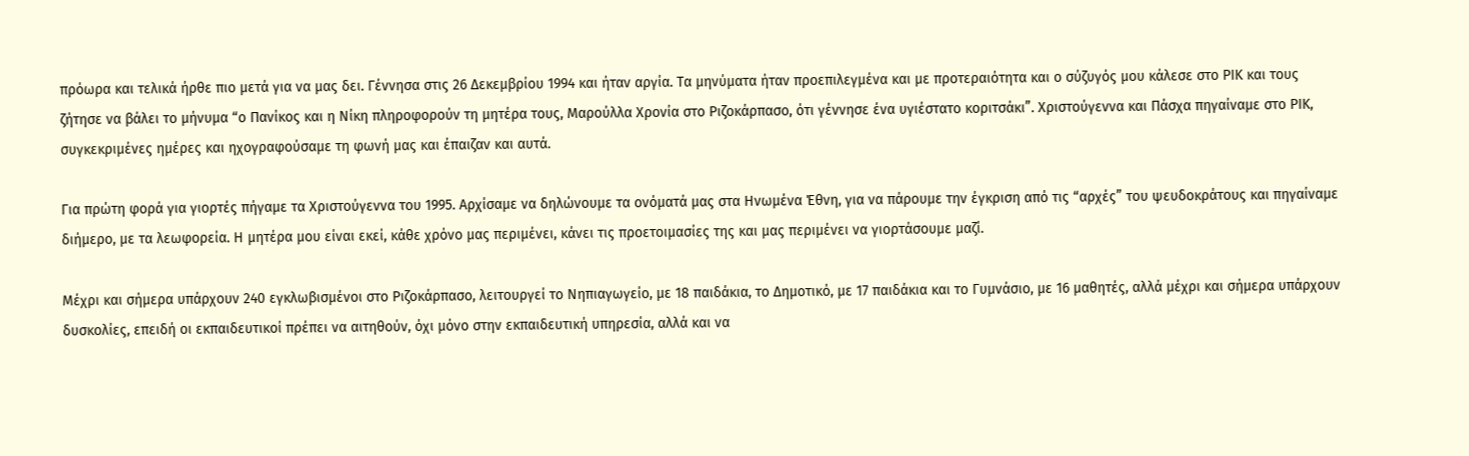πρόωρα και τελικά ήρθε πιο μετά για να μας δει. Γέννησα στις 26 Δεκεμβρίου 1994 και ήταν αργία. Τα μηνύματα ήταν προεπιλεγμένα και με προτεραιότητα και ο σύζυγός μου κάλεσε στο ΡΙΚ και τους ζήτησε να βάλει το μήνυμα “ο Πανίκος και η Νίκη πληροφορούν τη μητέρα τους, Μαρούλλα Χρονία στο Ριζοκάρπασο, ότι γέννησε ένα υγιέστατο κοριτσάκι”. Χριστούγεννα και Πάσχα πηγαίναμε στο ΡΙΚ, συγκεκριμένες ημέρες και ηχογραφούσαμε τη φωνή μας και έπαιζαν και αυτά.

Για πρώτη φορά για γιορτές πήγαμε τα Χριστούγεννα του 1995. Αρχίσαμε να δηλώνουμε τα ονόματά μας στα Ηνωμένα Έθνη, για να πάρουμε την έγκριση από τις “αρχές” του ψευδοκράτους και πηγαίναμε διήμερο, με τα λεωφορεία. Η μητέρα μου είναι εκεί, κάθε χρόνο μας περιμένει, κάνει τις προετοιμασίες της και μας περιμένει να γιορτάσουμε μαζί.

Μέχρι και σήμερα υπάρχουν 240 εγκλωβισμένοι στο Ριζοκάρπασο, λειτουργεί το Νηπιαγωγείο, με 18 παιδάκια, το Δημοτικό, με 17 παιδάκια και το Γυμνάσιο, με 16 μαθητές, αλλά μέχρι και σήμερα υπάρχουν δυσκολίες, επειδή οι εκπαιδευτικοί πρέπει να αιτηθούν, όχι μόνο στην εκπαιδευτική υπηρεσία, αλλά και να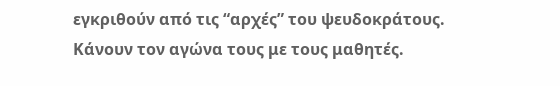εγκριθούν από τις “αρχές” του ψευδοκράτους. Κάνουν τον αγώνα τους με τους μαθητές.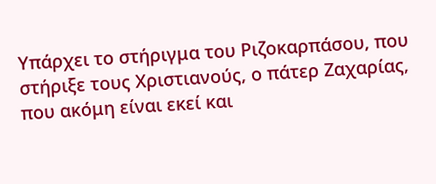Υπάρχει το στήριγμα του Ριζοκαρπάσου, που στήριξε τους Χριστιανούς, ο πάτερ Ζαχαρίας, που ακόμη είναι εκεί και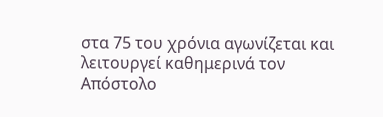στα 75 του χρόνια αγωνίζεται και λειτουργεί καθημερινά τον Απόστολο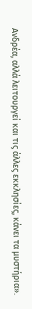Ανδρέα, αλλά λειτουργεί και τις άλλες εκκλησίες, κάνει τα μυστήρια».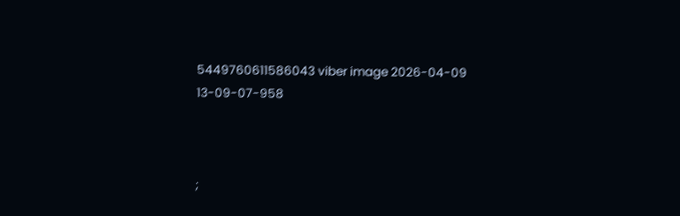5449760611586043 viber image 2026-04-09 13-09-07-958



;